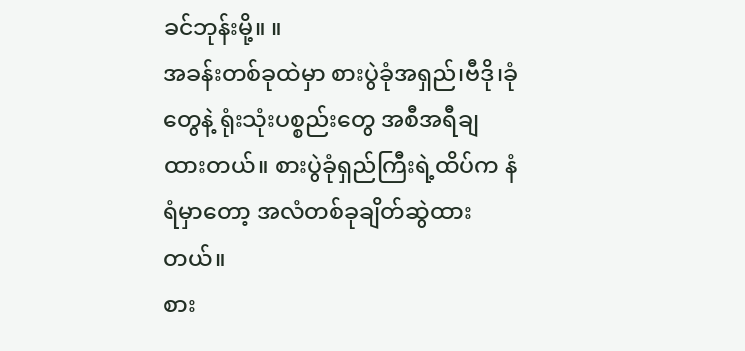ခင်ဘုန်းမို့။ ။
အခန်းတစ်ခုထဲမှာ စားပွဲခုံအရှည်၊ဗီဒို၊ခုံတွေနဲ့ ရုံးသုံးပစ္စည်းတွေ အစီအရီချထားတယ်။ စားပွဲခုံရှည်ကြီးရဲ့ထိပ်က နံရံမှာတော့ အလံတစ်ခုချိတ်ဆွဲထားတယ်။
စား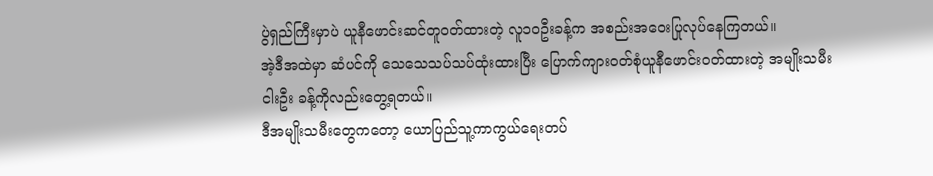ပွဲရှည်ကြီးမှာပဲ ယူနီဖောင်းဆင်တူဝတ်ထားတဲ့ လူ၁၀ဦးခန့်က အစည်းအဝေးပြုလုပ်နေကြတယ်။
အဲ့ဒီအထဲမှာ ဆံပင်ကို သေသေသပ်သပ်ထုံးထားပြီး ပြောက်ကျားဝတ်စုံယူနီဖောင်းဝတ်ထားတဲ့ အမျိုးသမီးငါးဦး ခန့်ကိုလည်းတွေ့ရတယ်။
ဒီအမျိုးသမီးတွေကတော့ ယောပြည်သူ့ကာကွယ်ရေးတပ်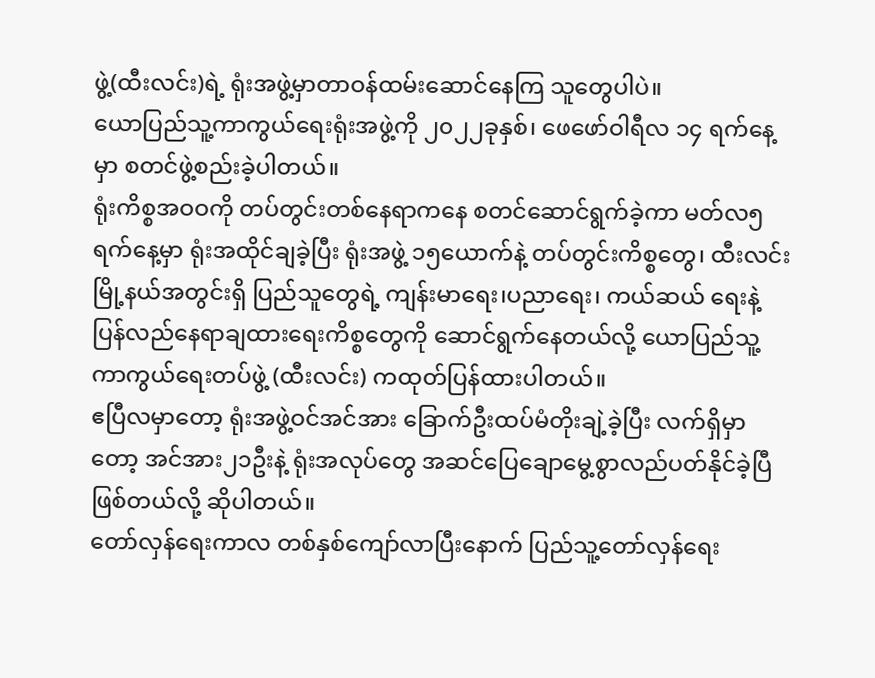ဖွဲ့(ထီးလင်း)ရဲ့ ရုံးအဖွဲ့မှာတာဝန်ထမ်းဆောင်နေကြ သူတွေပါပဲ။
ယောပြည်သူ့ကာကွယ်ရေးရုံးအဖွဲ့ကို ၂၀၂၂ခုနှစ်၊ ဖေဖော်ဝါရီလ ၁၄ ရက်နေ့မှာ စတင်ဖွဲ့စည်းခဲ့ပါတယ်။
ရုံးကိစ္စအဝဝကို တပ်တွင်းတစ်နေရာကနေ စတင်ဆောင်ရွက်ခဲ့ကာ မတ်လ၅ရက်နေ့မှာ ရုံးအထိုင်ချခဲ့ပြီး ရုံးအဖွဲ့ ၁၅ယောက်နဲ့ တပ်တွင်းကိစ္စတွေ၊ ထီးလင်းမြို့နယ်အတွင်းရှိ ပြည်သူတွေရဲ့ ကျန်းမာရေး၊ပညာရေး၊ ကယ်ဆယ် ရေးနဲ့ ပြန်လည်နေရာချထားရေးကိစ္စတွေကို ဆောင်ရွက်နေတယ်လို့ ယောပြည်သူ့ကာကွယ်ရေးတပ်ဖွဲ့ (ထီးလင်း) ကထုတ်ပြန်ထားပါတယ်။
ဧပြီလမှာတော့ ရုံးအဖွဲ့ဝင်အင်အား ခြောက်ဦးထပ်မံတိုးချဲ့ခဲ့ပြီး လက်ရှိမှာတော့ အင်အား၂၁ဦးနဲ့ ရုံးအလုပ်တွေ အဆင်ပြေချောမွေ့စွာလည်ပတ်နိုင်ခဲ့ပြီဖြစ်တယ်လို့ ဆိုပါတယ်။
တော်လှန်ရေးကာလ တစ်နှစ်ကျော်လာပြီးနောက် ပြည်သူ့တော်လှန်ရေး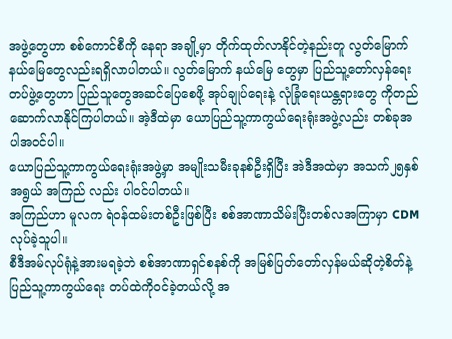အဖွဲ့တွေဟာ စစ်ကောင်စီကို နေရာ အချို့မှာ တိုက်ထုတ်လာနိုင်တဲ့နည်းတူ လွတ်မြောက်နယ်မြေတွေလည်းရရှိလာပါတယ်။ လွတ်မြောက် နယ်မြေ တွေမှာ ပြည်သူ့တော်လှန်ရေးတပ်ဖွဲ့တွေဟာ ပြည်သူတွေအဆင်ပြေစေဖို့ အုပ်ချုပ်ရေးနဲ့ လုံခြုံရေးယန္တရားတွေ ကိုတည်ဆောက်လာနိုင်ကြပါတယ်။ အဲ့ဒီထဲမှာ ယောပြည်သူ့ကာကွယ်ရေးရုံးအဖွဲ့လည်း တစ်ခုအပါအဝင်ပါ။
ယောပြည်သူ့ကာကွယ်ရေးရုံးအဖွဲ့မှာ အမျိုးသမီးခုနစ်ဦးရှိပြီး အဲဒီအထဲမှာ အသက်၂၅နှစ်အရွယ် အကြည် လည်း ပါဝင်ပါတယ်။
အကြည်ဟာ မူလက ရဲဝန်ထမ်းတစ်ဦးဖြစ်ပြီး စစ်အာဏာသိမ်းပြီးတစ်လအကြာမှာ CDMလုပ်ခဲ့သူပါ။
စီဒီအမ်လုပ်ရုံနဲ့အားမရခဲ့ဘဲ စစ်အာဏာရှင်စနစ်ကို အမြစ်ပြတ်တော်လှန်မယ်ဆိုတဲ့စိတ်နဲ့ ပြည်သူ့ကာကွယ်ရေး တပ်ထဲကိုဝင်ခဲ့တယ်လို့ အ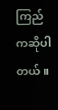ကြည်ကဆိုပါတယ်။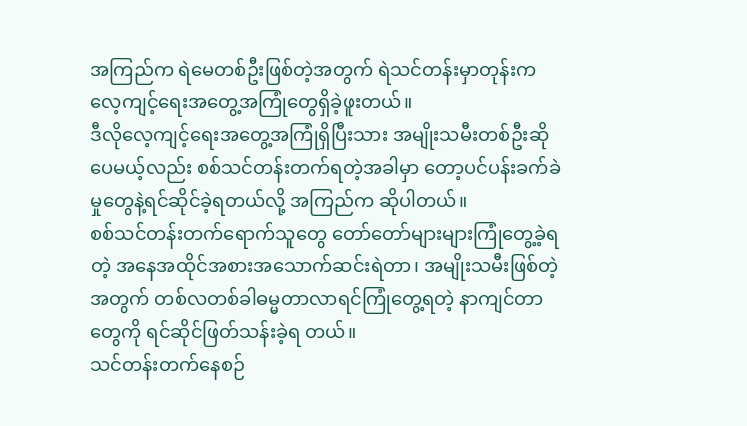အကြည်က ရဲမေတစ်ဦးဖြစ်တဲ့အတွက် ရဲသင်တန်းမှာတုန်းက လေ့ကျင့်ရေးအတွေ့အကြုံတွေရှိခဲ့ဖူးတယ်။
ဒီလိုလေ့ကျင့်ရေးအတွေ့အကြုံရှိပြီးသား အမျိုးသမီးတစ်ဦးဆိုပေမယ့်လည်း စစ်သင်တန်းတက်ရတဲ့အခါမှာ တော့ပင်ပန်းခက်ခဲ မှုတွေနဲ့ရင်ဆိုင်ခဲ့ရတယ်လို့ အကြည်က ဆိုပါတယ်။
စစ်သင်တန်းတက်ရောက်သူတွေ တော်တော်များများကြုံတွေ့ခဲ့ရတဲ့ အနေအထိုင်အစားအသောက်ဆင်းရဲတာ၊ အမျိုးသမီးဖြစ်တဲ့အတွက် တစ်လတစ်ခါဓမ္မတာလာရင်ကြုံတွေ့ရတဲ့ နာကျင်တာတွေကို ရင်ဆိုင်ဖြတ်သန်းခဲ့ရ တယ်။
သင်တန်းတက်နေစဉ်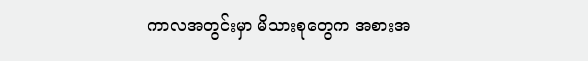ကာလအတွင်းမှာ မိသားစုတွေက အစားအ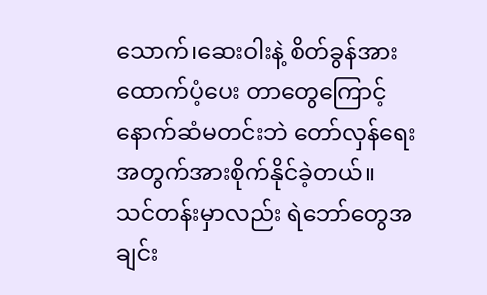သောက်၊ဆေးဝါးနဲ့ စိတ်ခွန်အားထောက်ပံ့ပေး တာတွေကြောင့် နောက်ဆံမတင်းဘဲ တော်လှန်ရေးအတွက်အားစိုက်နိုင်ခဲ့တယ်။
သင်တန်းမှာလည်း ရဲဘော်တွေအချင်း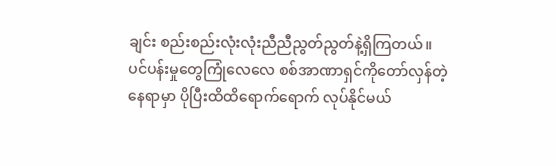ချင်း စည်းစည်းလုံးလုံးညီညီညွတ်ညွတ်နဲ့ရှိကြတယ်။
ပင်ပန်းမှုတွေကြုံလေလေ စစ်အာဏာရှင်ကိုတော်လှန်တဲ့နေရာမှာ ပိုပြီးထိထိရောက်ရောက် လုပ်နိုင်မယ်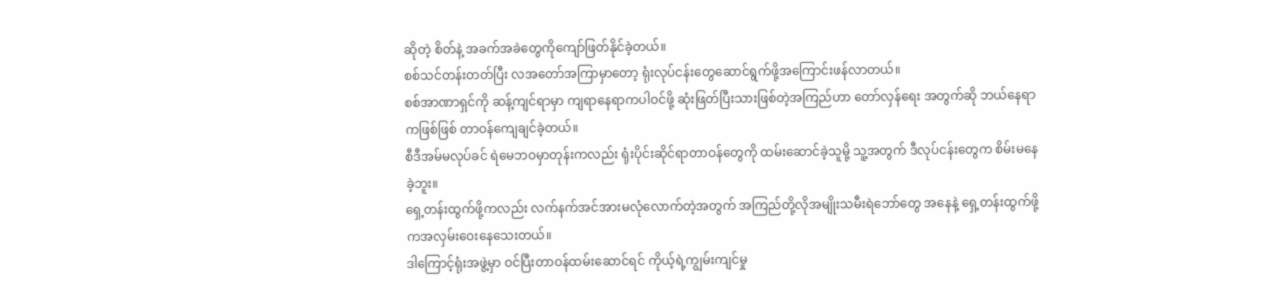ဆိုတဲ့ စိတ်နဲ့ အခက်အခဲတွေကိုကျော်ဖြတ်နိုင်ခဲ့တယ်။
စစ်သင်တန်းတတ်ပြီး လအတော်အကြာမှာတော့ ရုံးလုပ်ငန်းတွေဆောင်ရွက်ဖို့အကြောင်းဖန်လာတယ်။
စစ်အာဏာရှင်ကို ဆန့်ကျင်ရာမှာ ကျရာနေရာကပါဝင်ဖို့ ဆုံးဖြတ်ပြီးသားဖြစ်တဲ့အကြည်ဟာ တော်လှန်ရေး အတွက်ဆို ဘယ်နေရာကဖြစ်ဖြစ် တာဝန်ကျေချင်ခဲ့တယ်။
စီဒီအမ်မလုပ်ခင် ရဲမေဘဝမှာတုန်းကလည်း ရုံးပိုင်းဆိုင်ရာတာဝန်တွေကို ထမ်းဆောင်ခဲ့သူမို့ သူ့အတွက် ဒီလုပ်ငန်းတွေက စိမ်းမနေခဲ့ဘူး။
ရှေ့တန်းထွက်ဖို့ကလည်း လက်နက်အင်အားမလုံလောက်တဲ့အတွက် အကြည်တို့လိုအမျိုးသမီးရဲဘော်တွေ အနေနဲ့ ရှေ့တန်းထွက်ဖို့ကအလှမ်းဝေးနေသေးတယ်။
ဒါကြောင့်ရုံးအဖွဲ့မှာ ဝင်ပြီးတာဝန်ထမ်းဆောင်ရင် ကိုယ့်ရဲ့ကျွမ်းကျင်မှု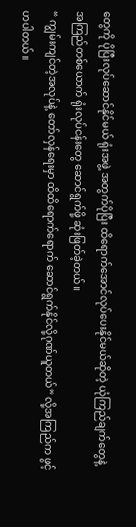တွေကို ပိုပြီးလုပ်ဆောင်နိုင်မယ် ရုံးအဖွဲ့ အတွက်ပိုပြီး ထိရောက်အောင်လုပ်ပေးနိုင်မယ်ဆိုတဲ့ ယုံကြည်ချက်တွေနဲ့ အကြည်တစ်ယောက် ရုံးလုပ်ငန်းတွေ ဆောင်ရွက်ဖို့ ဆုံးဖြတ်ခဲ့တယ်။
“ ကျွမ်းကျင်တဲ့အလုပ်နဲ့ တော်လှန်ရေးမှာ ထိထိရောက်ရောက် ဆောင်ရွက်နိုင်လို့ဂုဏ်ယူတယ်” လို့အကြည်က ဖွင့်ဟပါတယ်။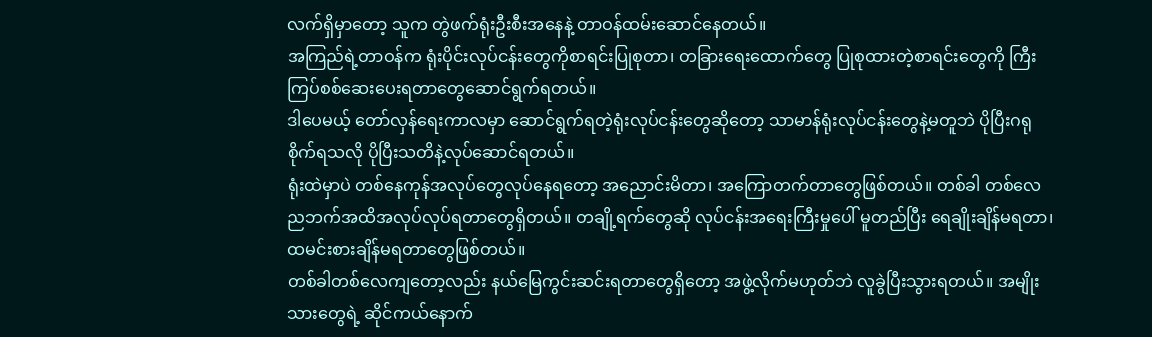လက်ရှိမှာတော့ သူက တွဲဖက်ရုံးဦးစီးအနေနဲ့ တာဝန်ထမ်းဆောင်နေတယ်။
အကြည်ရဲ့တာဝန်က ရုံးပိုင်းလုပ်ငန်းတွေကိုစာရင်းပြုစုတာ၊ တခြားရေးထောက်တွေ ပြုစုထားတဲ့စာရင်းတွေကို ကြီး ကြပ်စစ်ဆေးပေးရတာတွေဆောင်ရွက်ရတယ်။
ဒါပေမယ့် တော်လှန်ရေးကာလမှာ ဆောင်ရွက်ရတဲ့ရုံးလုပ်ငန်းတွေဆိုတော့ သာမာန်ရုံးလုပ်ငန်းတွေနဲ့မတူဘဲ ပိုပြီးဂရုစိုက်ရသလို ပိုပြီးသတိနဲ့လုပ်ဆောင်ရတယ်။
ရုံးထဲမှာပဲ တစ်နေကုန်အလုပ်တွေလုပ်နေရတော့ အညောင်းမိတာ၊ အကြောတက်တာတွေဖြစ်တယ်။ တစ်ခါ တစ်လေ ညဘက်အထိအလုပ်လုပ်ရတာတွေရှိတယ်။ တချို့ရက်တွေဆို လုပ်ငန်းအရေးကြီးမှုပေါ် မူတည်ပြီး ရေချိုးချိန်မရတာ၊ ထမင်းစားချိန်မရတာတွေဖြစ်တယ်။
တစ်ခါတစ်လေကျတော့လည်း နယ်မြေကွင်းဆင်းရတာတွေရှိတော့ အဖွဲ့လိုက်မဟုတ်ဘဲ လူခွဲပြီးသွားရတယ်။ အမျိုးသားတွေရဲ့ ဆိုင်ကယ်နောက်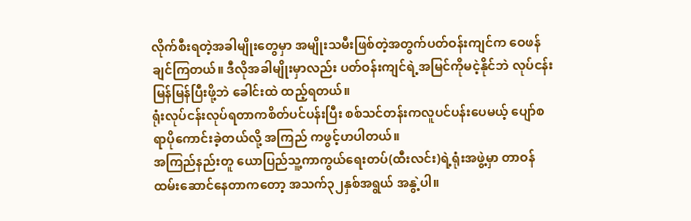လိုက်စီးရတဲ့အခါမျိုးတွေမှာ အမျိုးသမီးဖြစ်တဲ့အတွက်ပတ်ဝန်းကျင်က ဝေဖန်ချင်ကြတယ်။ ဒီလိုအခါမျိုးမှာလည်း ပတ်ဝန်းကျင်ရဲ့အမြင်ကိုမငဲ့နိုင်ဘဲ လုပ်ငန်းမြန်မြန်ပြီးဖို့ဘဲ ခေါင်းထဲ ထည့်ရတယ်။
ရုံးလုပ်ငန်းလုပ်ရတာကစိတ်ပင်ပန်းပြီး စစ်သင်တန်းကလူပင်ပန်းပေမယ့် ပျော်စရာပိုကောင်းခဲ့တယ်လို့ အကြည် ကဖွင့်ဟပါတယ်။
အကြည်နည်းတူ ယောပြည်သူ့ကာကွယ်ရေးတပ်(ထီးလင်း)ရဲ့ရုံးအဖွဲ့မှာ တာဝန်ထမ်းဆောင်နေတာကတော့ အသက်၃၂နှစ်အရွယ် အနွဲ့ပါ။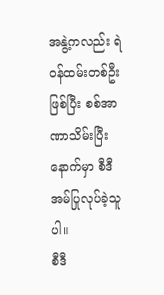အနွဲ့ကလည်း ရဲဝန်ထမ်းတစ်ဦးဖြစ်ပြီး စစ်အာဏာသိမ်းပြီးနောက်မှာ စီဒီအမ်ပြုလုပ်ခဲ့သူပါ။
စီဒီ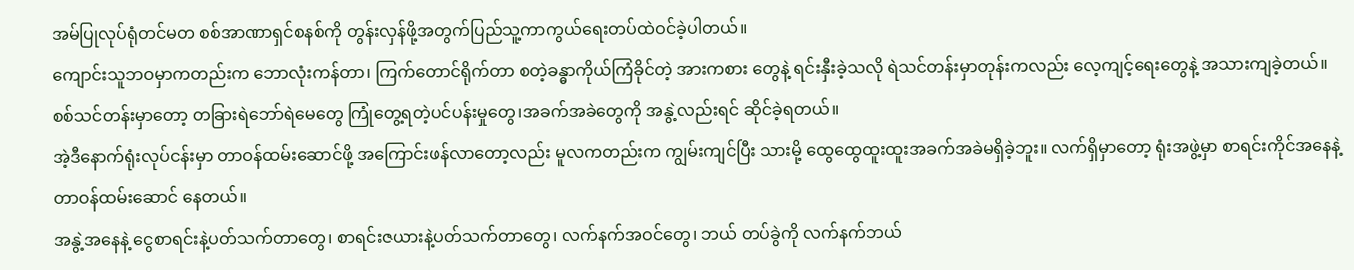အမ်ပြုလုပ်ရုံတင်မတ စစ်အာဏာရှင်စနစ်ကို တွန်းလှန်ဖို့အတွက်ပြည်သူ့ကာကွယ်ရေးတပ်ထဲဝင်ခဲ့ပါတယ်။
ကျောင်းသူဘဝမှာကတည်းက ဘောလုံးကန်တာ၊ ကြက်တောင်ရိုက်တာ စတဲ့ခန္ဓာကိုယ်ကြံခိုင်တဲ့ အားကစား တွေနဲ့ ရင်းနှီးခဲ့သလို ရဲသင်တန်းမှာတုန်းကလည်း လေ့ကျင့်ရေးတွေနဲ့ အသားကျခဲ့တယ်။
စစ်သင်တန်းမှာတော့ တခြားရဲဘော်ရဲမေတွေ ကြုံတွေ့ရတဲ့ပင်ပန်းမှုတွေ၊အခက်အခဲတွေကို အနွဲ့လည်းရင် ဆိုင်ခဲ့ရတယ်။
အဲ့ဒီနောက်ရုံးလုပ်ငန်းမှာ တာဝန်ထမ်းဆောင်ဖို့ အကြောင်းဖန်လာတော့လည်း မူလကတည်းက ကျွမ်းကျင်ပြီး သားမို့ ထွေထွေထူးထူးအခက်အခဲမရှိခဲ့ဘူး။ လက်ရှိမှာတော့ ရုံးအဖွဲ့မှာ စာရင်းကိုင်အနေနဲ့တာဝန်ထမ်းဆောင် နေတယ်။
အနွဲ့အနေနဲ့ ငွေစာရင်းနဲ့ပတ်သက်တာတွေ၊ စာရင်းဇယားနဲ့ပတ်သက်တာတွေ၊ လက်နက်အဝင်တွေ၊ ဘယ် တပ်ခွဲကို လက်နက်ဘယ်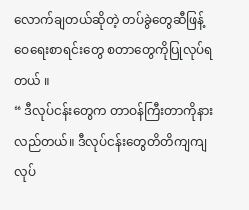လောက်ချတယ်ဆိုတဲ့ တပ်ခွဲတွေဆီဖြန့်ဝေရေးစာရင်းတွေ စတာတွေကိုပြုလုပ်ရ တယ် ။
“ ဒီလုပ်ငန်းတွေက တာဝန်ကြီးတာကိုနားလည်တယ်။ ဒီလုပ်ငန်းတွေတိတိကျကျလုပ်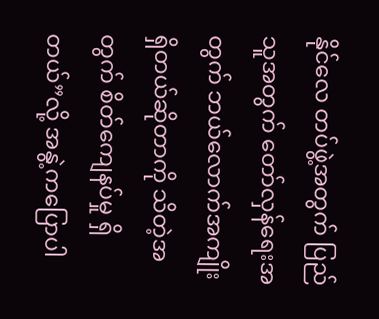နိုင်လေ တပ်ဖွဲ့အတွက် ပြည်သူအတွက် တော်လှန်ရေးအတွက် ဘယ်လောက်အကျိုးရှိတယ်ဆိုတာကို သိတဲ့အတွက် စိတ်ကျေနပ်မှု ရှိတယ်”လို့ အနွဲ့ကပြောပါ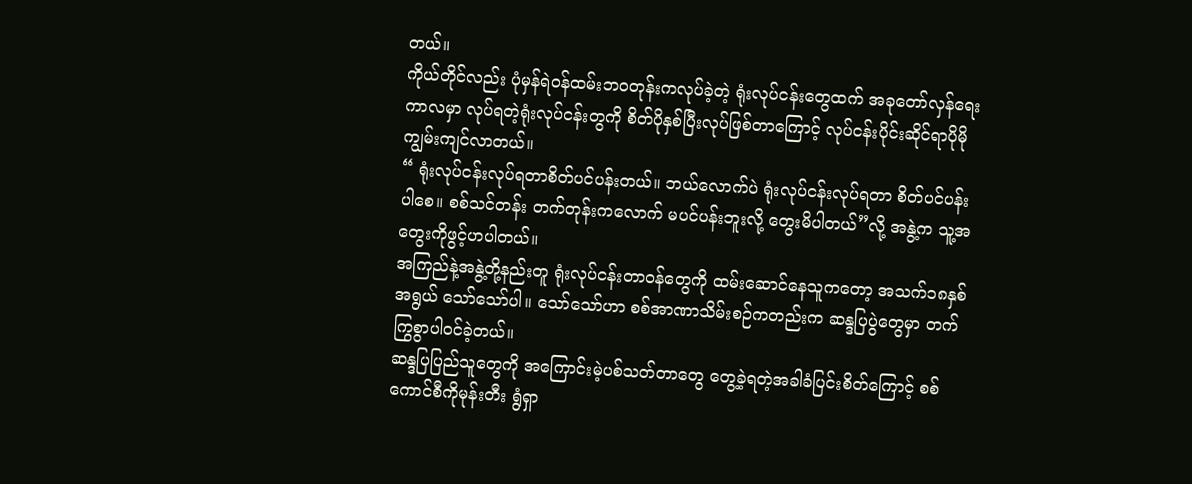တယ်။
ကိုယ်တိုင်လည်း ပုံမှန်ရဲဝန်ထမ်းဘဝတုန်းကလုပ်ခဲ့တဲ့ ရုံးလုပ်ငန်းတွေထက် အခုတော်လှန်ရေးကာလမှာ လုပ်ရတဲ့ရုံးလုပ်ငန်းတွကို စိတ်ပိုနှစ်ပြီးလုပ်ဖြစ်တာကြောင့် လုပ်ငန်းပိုင်းဆိုင်ရာပိုမိုကျွမ်းကျင်လာတယ်။
“ ရုံးလုပ်ငန်းလုပ်ရတာစိတ်ပင်ပန်းတယ်။ ဘယ်လောက်ပဲ ရုံးလုပ်ငန်းလုပ်ရတာ စိတ်ပင်ပန်းပါစေ။ စစ်သင်တန်း တက်တုန်းကလောက် မပင်ပန်းဘူးလို့ တွေးမိပါတယ်”လို့ အနွဲ့က သူ့အတွေးကိုဖွင့်ဟပါတယ်။
အကြည်နဲ့အနွဲ့တို့နည်းတူ ရုံးလုပ်ငန်းတာဝန်တွေကို ထမ်းဆောင်နေသူကတော့ အသက်၁၈နှစ်အရွယ် သော်သော်ပါ။ သော်သော်ဟာ စစ်အာဏာသိမ်းစဉ်ကတည်းက ဆန္ဒပြပွဲတွေမှာ တက်ကြွစွာပါဝင်ခဲ့တယ်။
ဆန္ဒပြပြည်သူတွေကို အကြောင်းမဲ့ပစ်သတ်တာတွေ တွေ့ခဲ့ရတဲ့အခါခံပြင်းစိတ်ကြောင့် စစ်ကောင်စီကိုမုန်းတီး ရွံရှာ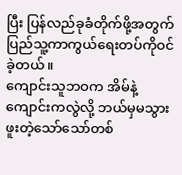ပြီး ပြန်လည်ခုခံတိုက်ဖို့အတွက် ပြည်သူ့ကာကွယ်ရေးတပ်ကိုဝင်ခဲ့တယ်။
ကျောင်းသူဘဝက အိမ်နဲ့ကျောင်းကလွဲလို့ ဘယ်မှမသွားဖူးတဲ့သော်သော်တစ်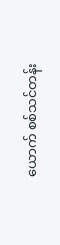ယောက် စစ်သင်တန်း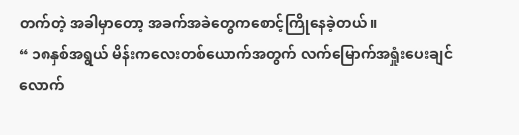တက်တဲ့ အခါမှာတော့ အခက်အခဲတွေကစောင့်ကြိုနေခဲ့တယ်။
“ ၁၈နှစ်အရွယ် မိန်းကလေးတစ်ယောက်အတွက် လက်မြောက်အရှုံးပေးချင်လောက်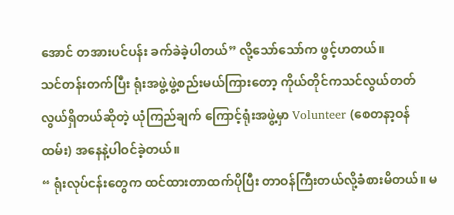အောင် တအားပင်ပန်း ခက်ခဲခဲ့ပါတယ်” လို့သော်သော်က ဖွင့်ဟတယ်။
သင်တန်းတက်ပြီး ရုံးအဖွဲ့ဖွဲ့စည်းမယ်ကြားတော့ ကိုယ်တိုင်ကသင်လွယ်တတ်လွယ်ရှိတယ်ဆိုတဲ့ ယုံကြည်ချက် ကြောင့်ရုံးအဖွဲ့မှာ Volunteer (စေတနာ့ဝန်ထမ်း) အနေနဲ့ပါဝင်ခဲ့တယ်။
“ ရုံးလုပ်ငန်းတွေက ထင်ထားတာထက်ပိုပြီး တာဝန်ကြီးတယ်လို့ခံစားမိတယ်။ မ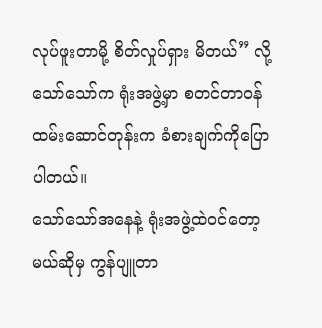လုပ်ဖူးတာမို့ စိတ်လှုပ်ရှား မိတယ်” လို့ သော်သော်က ရုံးအဖွဲ့မှာ စတင်တာဝန်ထမ်းဆောင်တုန်းက ခံစားချက်ကိုပြောပါတယ်။
သော်သော်အနေနဲ့ ရုံးအဖွဲ့ထဲဝင်တော့မယ်ဆိုမှ ကွန်ပျူတာ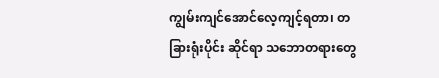ကျွမ်းကျင်အောင်လေ့ကျင့်ရတာ၊ တခြားရုံးပိုင်း ဆိုင်ရာ သဘောတရားတွေ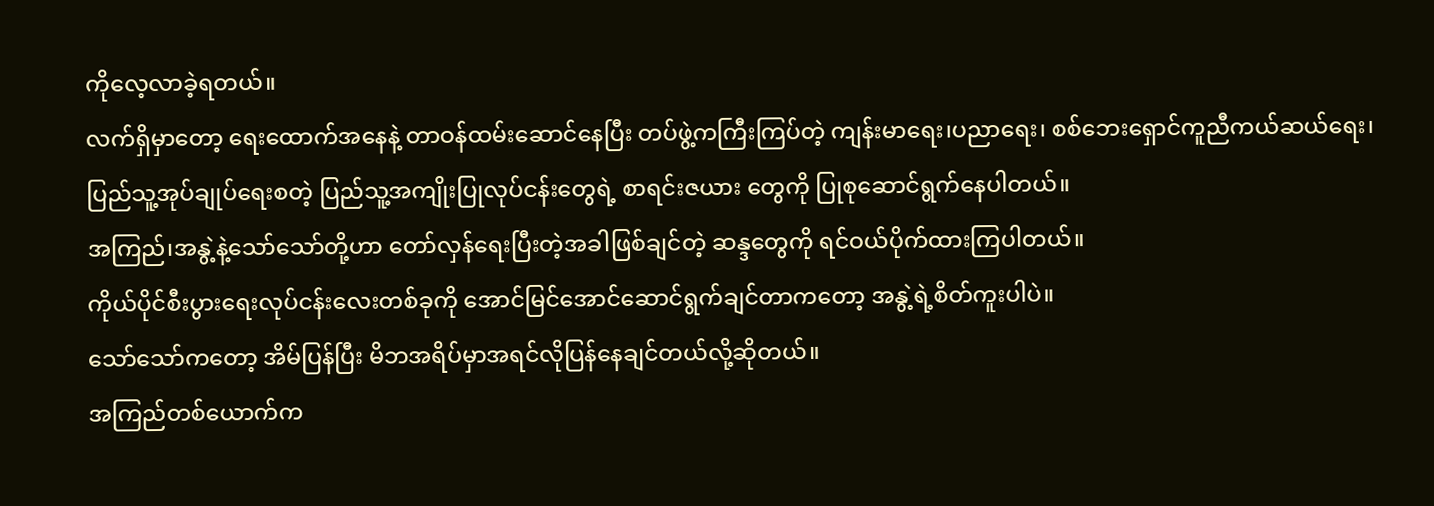ကိုလေ့လာခဲ့ရတယ်။
လက်ရှိမှာတော့ ရေးထောက်အနေနဲ့ တာဝန်ထမ်းဆောင်နေပြီး တပ်ဖွဲ့ကကြီးကြပ်တဲ့ ကျန်းမာရေး၊ပညာရေး၊ စစ်ဘေးရှောင်ကူညီကယ်ဆယ်ရေး၊ ပြည်သူ့အုပ်ချုပ်ရေးစတဲ့ ပြည်သူ့အကျိုးပြုလုပ်ငန်းတွေရဲ့ စာရင်းဇယား တွေကို ပြုစုဆောင်ရွက်နေပါတယ်။
အကြည်၊အနွဲ့နဲ့သော်သော်တို့ဟာ တော်လှန်ရေးပြီးတဲ့အခါဖြစ်ချင်တဲ့ ဆန္ဒတွေကို ရင်ဝယ်ပိုက်ထားကြပါတယ်။
ကိုယ်ပိုင်စီးပွားရေးလုပ်ငန်းလေးတစ်ခုကို အောင်မြင်အောင်ဆောင်ရွက်ချင်တာကတော့ အနွဲ့ရဲ့စိတ်ကူးပါပဲ။
သော်သော်ကတော့ အိမ်ပြန်ပြီး မိဘအရိပ်မှာအရင်လိုပြန်နေချင်တယ်လို့ဆိုတယ်။
အကြည်တစ်ယောက်က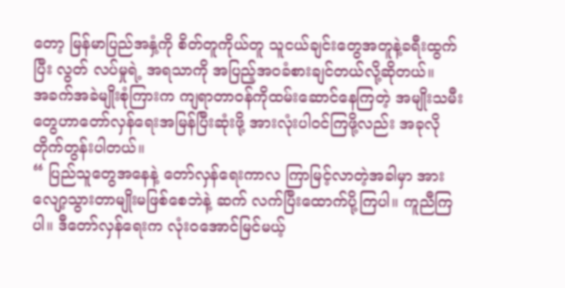တော့ မြန်မာပြည်အနှံ့ကို စိတ်တူကိုယ်တူ သူငယ်ချင်းတွေအတူနဲ့ခရီးထွက်ပြီး လွတ် လပ်မှုရဲ့ အရသာကို အပြည့်အဝခံစားချင်တယ်လို့ဆိုတယ်။
အခက်အခဲမျိုးစုံကြားက ကျရာတာဝန်ကိုထမ်းဆောင်နေကြတဲ့ အမျိုးသမီးတွေဟာတော်လှန်ရေးအမြန်ပြီးဆုံးဖို့ အားလုံးပါဝင်ကြဖို့လည်း အခုလိုတိုက်တွန်းပါတယ်။
“ ပြည်သူတွေအနေနဲ့ တော်လှန်ရေးကာလ ကြာမြင့်လာတဲ့အခါမှာ အားလျော့သွားတာမျိုးမဖြစ်စေဘဲနဲ့ ဆက် လက်ပြီးထောက်ပို့ကြပါ။ ကူညီကြပါ။ ဒီတော်လှန်ရေးက လုံးဝအောင်မြင်မယ့်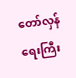တော်လှန်ရေးကြီး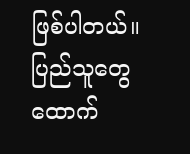ဖြစ်ပါတယ်။ ပြည်သူတွေထောက်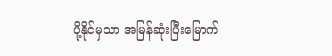ပို့နိုင်မှသာ အမြန်ဆုံးပြီးမြောက်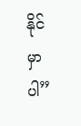နိုင်မှာပါ”